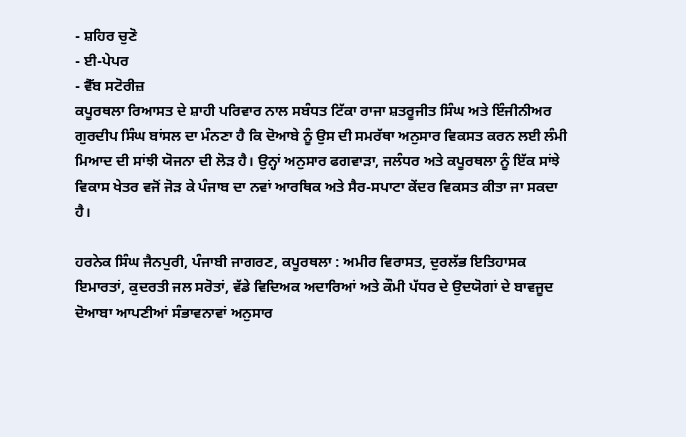- ਸ਼ਹਿਰ ਚੁਣੋ
- ਈ-ਪੇਪਰ
- ਵੈੱਬ ਸਟੋਰੀਜ਼
ਕਪੂਰਥਲਾ ਰਿਆਸਤ ਦੇ ਸ਼ਾਹੀ ਪਰਿਵਾਰ ਨਾਲ ਸਬੰਧਤ ਟਿੱਕਾ ਰਾਜਾ ਸ਼ਤਰੂਜੀਤ ਸਿੰਘ ਅਤੇ ਇੰਜੀਨੀਅਰ ਗੁਰਦੀਪ ਸਿੰਘ ਬਾਂਸਲ ਦਾ ਮੰਨਣਾ ਹੈ ਕਿ ਦੋਆਬੇ ਨੂੰ ਉਸ ਦੀ ਸਮਰੱਥਾ ਅਨੁਸਾਰ ਵਿਕਸਤ ਕਰਨ ਲਈ ਲੰਮੀ ਮਿਆਦ ਦੀ ਸਾਂਝੀ ਯੋਜਨਾ ਦੀ ਲੋੜ ਹੈ। ਉਨ੍ਹਾਂ ਅਨੁਸਾਰ ਫਗਵਾੜਾ, ਜਲੰਧਰ ਅਤੇ ਕਪੂਰਥਲਾ ਨੂੰ ਇੱਕ ਸਾਂਝੇ ਵਿਕਾਸ ਖੇਤਰ ਵਜੋਂ ਜੋੜ ਕੇ ਪੰਜਾਬ ਦਾ ਨਵਾਂ ਆਰਥਿਕ ਅਤੇ ਸੈਰ-ਸਪਾਟਾ ਕੇਂਦਰ ਵਿਕਸਤ ਕੀਤਾ ਜਾ ਸਕਦਾ ਹੈ।

ਹਰਨੇਕ ਸਿੰਘ ਜੈਨਪੁਰੀ, ਪੰਜਾਬੀ ਜਾਗਰਣ, ਕਪੂਰਥਲਾ : ਅਮੀਰ ਵਿਰਾਸਤ, ਦੁਰਲੱਭ ਇਤਿਹਾਸਕ ਇਮਾਰਤਾਂ, ਕੁਦਰਤੀ ਜਲ ਸਰੋਤਾਂ, ਵੱਡੇ ਵਿਦਿਅਕ ਅਦਾਰਿਆਂ ਅਤੇ ਕੌਮੀ ਪੱਧਰ ਦੇ ਉਦਯੋਗਾਂ ਦੇ ਬਾਵਜੂਦ ਦੋਆਬਾ ਆਪਣੀਆਂ ਸੰਭਾਵਨਾਵਾਂ ਅਨੁਸਾਰ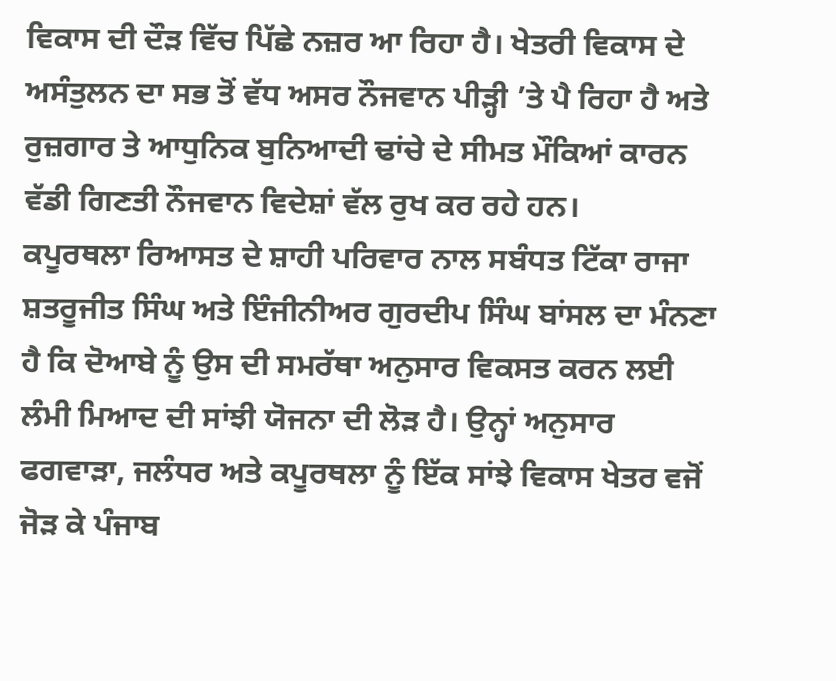ਵਿਕਾਸ ਦੀ ਦੌੜ ਵਿੱਚ ਪਿੱਛੇ ਨਜ਼ਰ ਆ ਰਿਹਾ ਹੈ। ਖੇਤਰੀ ਵਿਕਾਸ ਦੇ ਅਸੰਤੁਲਨ ਦਾ ਸਭ ਤੋਂ ਵੱਧ ਅਸਰ ਨੌਜਵਾਨ ਪੀੜ੍ਹੀ ’ਤੇ ਪੈ ਰਿਹਾ ਹੈ ਅਤੇ ਰੁਜ਼ਗਾਰ ਤੇ ਆਧੁਨਿਕ ਬੁਨਿਆਦੀ ਢਾਂਚੇ ਦੇ ਸੀਮਤ ਮੌਕਿਆਂ ਕਾਰਨ ਵੱਡੀ ਗਿਣਤੀ ਨੌਜਵਾਨ ਵਿਦੇਸ਼ਾਂ ਵੱਲ ਰੁਖ ਕਰ ਰਹੇ ਹਨ।
ਕਪੂਰਥਲਾ ਰਿਆਸਤ ਦੇ ਸ਼ਾਹੀ ਪਰਿਵਾਰ ਨਾਲ ਸਬੰਧਤ ਟਿੱਕਾ ਰਾਜਾ ਸ਼ਤਰੂਜੀਤ ਸਿੰਘ ਅਤੇ ਇੰਜੀਨੀਅਰ ਗੁਰਦੀਪ ਸਿੰਘ ਬਾਂਸਲ ਦਾ ਮੰਨਣਾ ਹੈ ਕਿ ਦੋਆਬੇ ਨੂੰ ਉਸ ਦੀ ਸਮਰੱਥਾ ਅਨੁਸਾਰ ਵਿਕਸਤ ਕਰਨ ਲਈ ਲੰਮੀ ਮਿਆਦ ਦੀ ਸਾਂਝੀ ਯੋਜਨਾ ਦੀ ਲੋੜ ਹੈ। ਉਨ੍ਹਾਂ ਅਨੁਸਾਰ ਫਗਵਾੜਾ, ਜਲੰਧਰ ਅਤੇ ਕਪੂਰਥਲਾ ਨੂੰ ਇੱਕ ਸਾਂਝੇ ਵਿਕਾਸ ਖੇਤਰ ਵਜੋਂ ਜੋੜ ਕੇ ਪੰਜਾਬ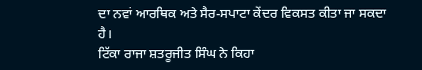ਦਾ ਨਵਾਂ ਆਰਥਿਕ ਅਤੇ ਸੈਰ-ਸਪਾਟਾ ਕੇਂਦਰ ਵਿਕਸਤ ਕੀਤਾ ਜਾ ਸਕਦਾ ਹੈ।
ਟਿੱਕਾ ਰਾਜਾ ਸ਼ਤਰੂਜੀਤ ਸਿੰਘ ਨੇ ਕਿਹਾ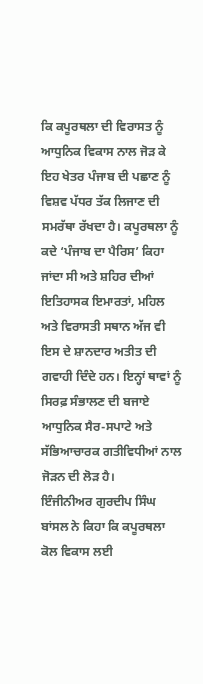ਕਿ ਕਪੂਰਥਲਾ ਦੀ ਵਿਰਾਸਤ ਨੂੰ ਆਧੁਨਿਕ ਵਿਕਾਸ ਨਾਲ ਜੋੜ ਕੇ ਇਹ ਖੇਤਰ ਪੰਜਾਬ ਦੀ ਪਛਾਣ ਨੂੰ ਵਿਸ਼ਵ ਪੱਧਰ ਤੱਕ ਲਿਜਾਣ ਦੀ ਸਮਰੱਥਾ ਰੱਖਦਾ ਹੈ। ਕਪੂਰਥਲਾ ਨੂੰ ਕਦੇ ‘ਪੰਜਾਬ ਦਾ ਪੈਰਿਸ’ ਕਿਹਾ ਜਾਂਦਾ ਸੀ ਅਤੇ ਸ਼ਹਿਰ ਦੀਆਂ ਇਤਿਹਾਸਕ ਇਮਾਰਤਾਂ, ਮਹਿਲ ਅਤੇ ਵਿਰਾਸਤੀ ਸਥਾਨ ਅੱਜ ਵੀ ਇਸ ਦੇ ਸ਼ਾਨਦਾਰ ਅਤੀਤ ਦੀ ਗਵਾਹੀ ਦਿੰਦੇ ਹਨ। ਇਨ੍ਹਾਂ ਥਾਵਾਂ ਨੂੰ ਸਿਰਫ਼ ਸੰਭਾਲਣ ਦੀ ਬਜਾਏ ਆਧੁਨਿਕ ਸੈਰ-ਸਪਾਟੇ ਅਤੇ ਸੱਭਿਆਚਾਰਕ ਗਤੀਵਿਧੀਆਂ ਨਾਲ ਜੋੜਨ ਦੀ ਲੋੜ ਹੈ।
ਇੰਜੀਨੀਅਰ ਗੁਰਦੀਪ ਸਿੰਘ ਬਾਂਸਲ ਨੇ ਕਿਹਾ ਕਿ ਕਪੂਰਥਲਾ ਕੋਲ ਵਿਕਾਸ ਲਈ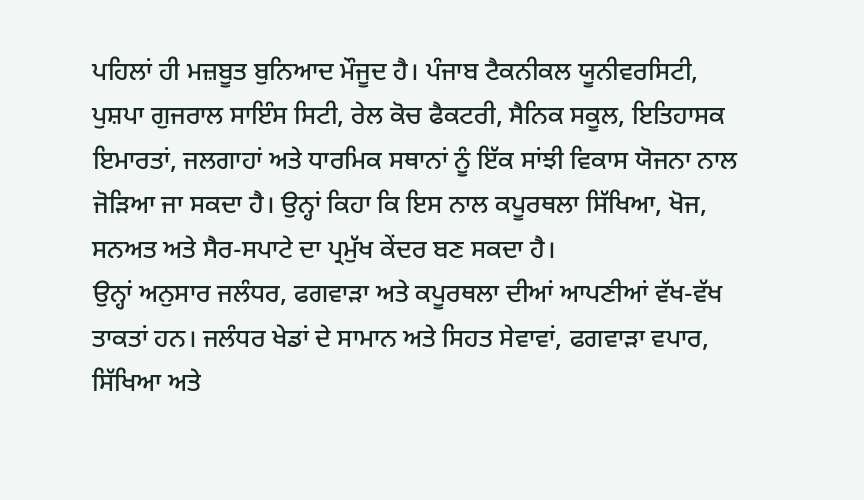ਪਹਿਲਾਂ ਹੀ ਮਜ਼ਬੂਤ ਬੁਨਿਆਦ ਮੌਜੂਦ ਹੈ। ਪੰਜਾਬ ਟੈਕਨੀਕਲ ਯੂਨੀਵਰਸਿਟੀ, ਪੁਸ਼ਪਾ ਗੁਜਰਾਲ ਸਾਇੰਸ ਸਿਟੀ, ਰੇਲ ਕੋਚ ਫੈਕਟਰੀ, ਸੈਨਿਕ ਸਕੂਲ, ਇਤਿਹਾਸਕ ਇਮਾਰਤਾਂ, ਜਲਗਾਹਾਂ ਅਤੇ ਧਾਰਮਿਕ ਸਥਾਨਾਂ ਨੂੰ ਇੱਕ ਸਾਂਝੀ ਵਿਕਾਸ ਯੋਜਨਾ ਨਾਲ ਜੋੜਿਆ ਜਾ ਸਕਦਾ ਹੈ। ਉਨ੍ਹਾਂ ਕਿਹਾ ਕਿ ਇਸ ਨਾਲ ਕਪੂਰਥਲਾ ਸਿੱਖਿਆ, ਖੋਜ, ਸਨਅਤ ਅਤੇ ਸੈਰ-ਸਪਾਟੇ ਦਾ ਪ੍ਰਮੁੱਖ ਕੇਂਦਰ ਬਣ ਸਕਦਾ ਹੈ।
ਉਨ੍ਹਾਂ ਅਨੁਸਾਰ ਜਲੰਧਰ, ਫਗਵਾੜਾ ਅਤੇ ਕਪੂਰਥਲਾ ਦੀਆਂ ਆਪਣੀਆਂ ਵੱਖ-ਵੱਖ ਤਾਕਤਾਂ ਹਨ। ਜਲੰਧਰ ਖੇਡਾਂ ਦੇ ਸਾਮਾਨ ਅਤੇ ਸਿਹਤ ਸੇਵਾਵਾਂ, ਫਗਵਾੜਾ ਵਪਾਰ, ਸਿੱਖਿਆ ਅਤੇ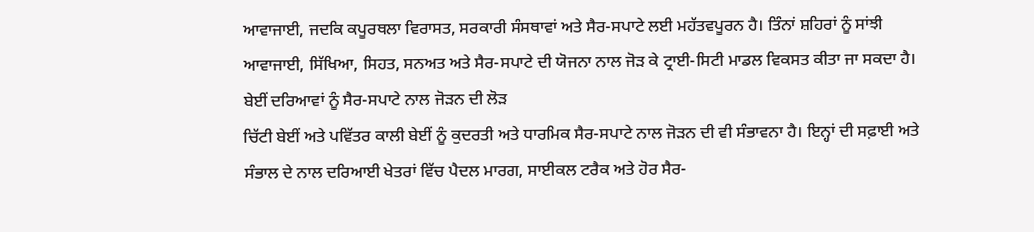ਆਵਾਜਾਈ, ਜਦਕਿ ਕਪੂਰਥਲਾ ਵਿਰਾਸਤ, ਸਰਕਾਰੀ ਸੰਸਥਾਵਾਂ ਅਤੇ ਸੈਰ-ਸਪਾਟੇ ਲਈ ਮਹੱਤਵਪੂਰਨ ਹੈ। ਤਿੰਨਾਂ ਸ਼ਹਿਰਾਂ ਨੂੰ ਸਾਂਝੀ ਆਵਾਜਾਈ, ਸਿੱਖਿਆ, ਸਿਹਤ, ਸਨਅਤ ਅਤੇ ਸੈਰ-ਸਪਾਟੇ ਦੀ ਯੋਜਨਾ ਨਾਲ ਜੋੜ ਕੇ ਟ੍ਰਾਈ-ਸਿਟੀ ਮਾਡਲ ਵਿਕਸਤ ਕੀਤਾ ਜਾ ਸਕਦਾ ਹੈ।
ਬੇਈਂ ਦਰਿਆਵਾਂ ਨੂੰ ਸੈਰ-ਸਪਾਟੇ ਨਾਲ ਜੋੜਨ ਦੀ ਲੋੜ
ਚਿੱਟੀ ਬੇਈਂ ਅਤੇ ਪਵਿੱਤਰ ਕਾਲੀ ਬੇਈਂ ਨੂੰ ਕੁਦਰਤੀ ਅਤੇ ਧਾਰਮਿਕ ਸੈਰ-ਸਪਾਟੇ ਨਾਲ ਜੋੜਨ ਦੀ ਵੀ ਸੰਭਾਵਨਾ ਹੈ। ਇਨ੍ਹਾਂ ਦੀ ਸਫ਼ਾਈ ਅਤੇ ਸੰਭਾਲ ਦੇ ਨਾਲ ਦਰਿਆਈ ਖੇਤਰਾਂ ਵਿੱਚ ਪੈਦਲ ਮਾਰਗ, ਸਾਈਕਲ ਟਰੈਕ ਅਤੇ ਹੋਰ ਸੈਰ-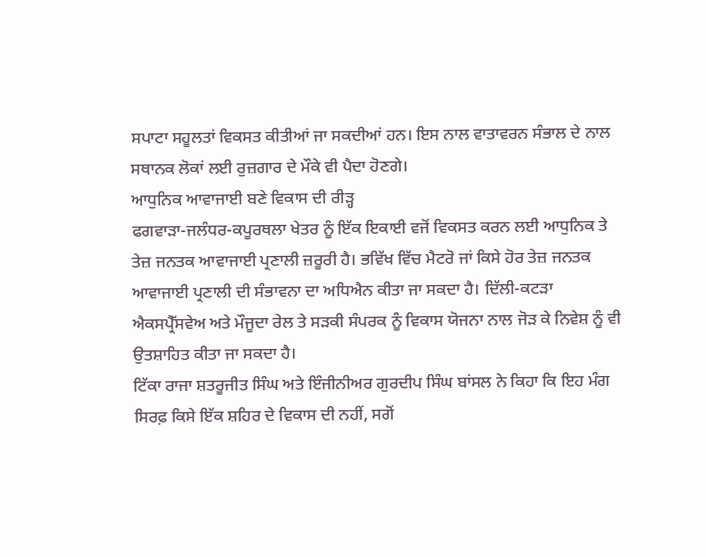ਸਪਾਟਾ ਸਹੂਲਤਾਂ ਵਿਕਸਤ ਕੀਤੀਆਂ ਜਾ ਸਕਦੀਆਂ ਹਨ। ਇਸ ਨਾਲ ਵਾਤਾਵਰਨ ਸੰਭਾਲ ਦੇ ਨਾਲ ਸਥਾਨਕ ਲੋਕਾਂ ਲਈ ਰੁਜ਼ਗਾਰ ਦੇ ਮੌਕੇ ਵੀ ਪੈਦਾ ਹੋਣਗੇ।
ਆਧੁਨਿਕ ਆਵਾਜਾਈ ਬਣੇ ਵਿਕਾਸ ਦੀ ਰੀੜ੍ਹ
ਫਗਵਾੜਾ-ਜਲੰਧਰ-ਕਪੂਰਥਲਾ ਖੇਤਰ ਨੂੰ ਇੱਕ ਇਕਾਈ ਵਜੋਂ ਵਿਕਸਤ ਕਰਨ ਲਈ ਆਧੁਨਿਕ ਤੇ ਤੇਜ਼ ਜਨਤਕ ਆਵਾਜਾਈ ਪ੍ਰਣਾਲੀ ਜ਼ਰੂਰੀ ਹੈ। ਭਵਿੱਖ ਵਿੱਚ ਮੈਟਰੋ ਜਾਂ ਕਿਸੇ ਹੋਰ ਤੇਜ਼ ਜਨਤਕ ਆਵਾਜਾਈ ਪ੍ਰਣਾਲੀ ਦੀ ਸੰਭਾਵਨਾ ਦਾ ਅਧਿਐਨ ਕੀਤਾ ਜਾ ਸਕਦਾ ਹੈ। ਦਿੱਲੀ-ਕਟੜਾ ਐਕਸਪ੍ਰੈੱਸਵੇਅ ਅਤੇ ਮੌਜੂਦਾ ਰੇਲ ਤੇ ਸੜਕੀ ਸੰਪਰਕ ਨੂੰ ਵਿਕਾਸ ਯੋਜਨਾ ਨਾਲ ਜੋੜ ਕੇ ਨਿਵੇਸ਼ ਨੂੰ ਵੀ ਉਤਸ਼ਾਹਿਤ ਕੀਤਾ ਜਾ ਸਕਦਾ ਹੈ।
ਟਿੱਕਾ ਰਾਜਾ ਸ਼ਤਰੂਜੀਤ ਸਿੰਘ ਅਤੇ ਇੰਜੀਨੀਅਰ ਗੁਰਦੀਪ ਸਿੰਘ ਬਾਂਸਲ ਨੇ ਕਿਹਾ ਕਿ ਇਹ ਮੰਗ ਸਿਰਫ਼ ਕਿਸੇ ਇੱਕ ਸ਼ਹਿਰ ਦੇ ਵਿਕਾਸ ਦੀ ਨਹੀਂ, ਸਗੋਂ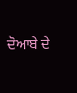ਦੋਆਬੇ ਦੇ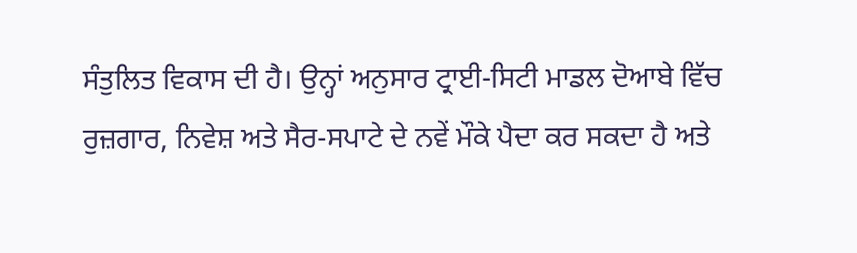ਸੰਤੁਲਿਤ ਵਿਕਾਸ ਦੀ ਹੈ। ਉਨ੍ਹਾਂ ਅਨੁਸਾਰ ਟ੍ਰਾਈ-ਸਿਟੀ ਮਾਡਲ ਦੋਆਬੇ ਵਿੱਚ ਰੁਜ਼ਗਾਰ, ਨਿਵੇਸ਼ ਅਤੇ ਸੈਰ-ਸਪਾਟੇ ਦੇ ਨਵੇਂ ਮੌਕੇ ਪੈਦਾ ਕਰ ਸਕਦਾ ਹੈ ਅਤੇ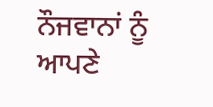ਨੌਜਵਾਨਾਂ ਨੂੰ ਆਪਣੇ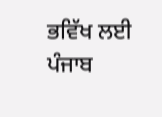ਭਵਿੱਖ ਲਈ ਪੰਜਾਬ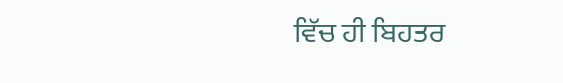ਵਿੱਚ ਹੀ ਬਿਹਤਰ